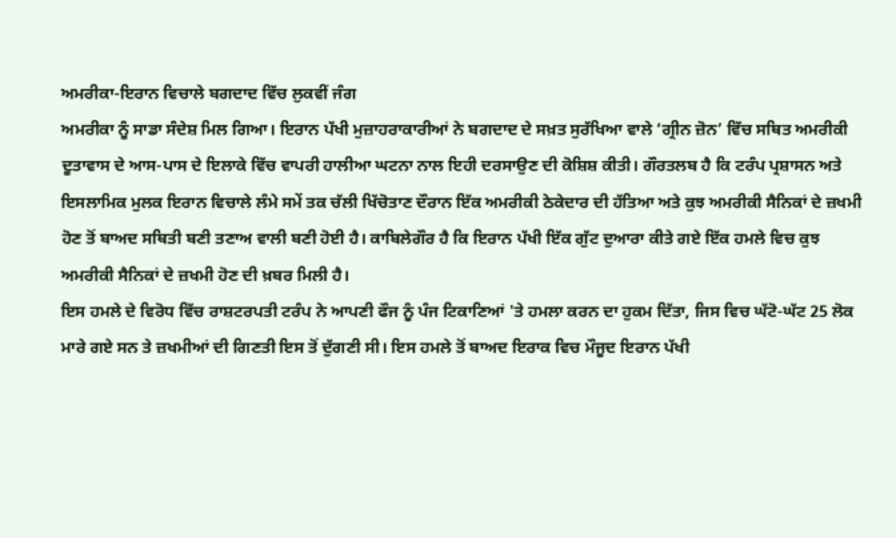ਅਮਰੀਕਾ-ਇਰਾਨ ਵਿਚਾਲੇ ਬਗਦਾਦ ਵਿੱਚ ਲੁਕਵੀਂ ਜੰਗ
ਅਮਰੀਕਾ ਨੂੰ ਸਾਡਾ ਸੰਦੇਸ਼ ਮਿਲ ਗਿਆ। ਇਰਾਨ ਪੱਖੀ ਮੁਜ਼ਾਹਰਾਕਾਰੀਆਂ ਨੇ ਬਗਦਾਦ ਦੇ ਸਖ਼ਤ ਸੁਰੱਖਿਆ ਵਾਲੇ ‘ਗ੍ਰੀਨ ਜ਼ੋਨ’ ਵਿੱਚ ਸਥਿਤ ਅਮਰੀਕੀ ਦੂਤਾਵਾਸ ਦੇ ਆਸ-ਪਾਸ ਦੇ ਇਲਾਕੇ ਵਿੱਚ ਵਾਪਰੀ ਹਾਲੀਆ ਘਟਨਾ ਨਾਲ ਇਹੀ ਦਰਸਾਉਣ ਦੀ ਕੋਸ਼ਿਸ਼ ਕੀਤੀ। ਗੌਰਤਲਬ ਹੈ ਕਿ ਟਰੰਪ ਪ੍ਰਸ਼ਾਸਨ ਅਤੇ ਇਸਲਾਮਿਕ ਮੁਲਕ ਇਰਾਨ ਵਿਚਾਲੇ ਲੰਮੇ ਸਮੇਂ ਤਕ ਚੱਲੀ ਖਿੱਚੋਤਾਣ ਦੌਰਾਨ ਇੱਕ ਅਮਰੀਕੀ ਠੇਕੇਦਾਰ ਦੀ ਹੱਤਿਆ ਅਤੇ ਕੁਝ ਅਮਰੀਕੀ ਸੈਨਿਕਾਂ ਦੇ ਜ਼ਖਮੀ ਹੋਣ ਤੋਂ ਬਾਅਦ ਸਥਿਤੀ ਬਣੀ ਤਣਾਅ ਵਾਲੀ ਬਣੀ ਹੋਈ ਹੈ। ਕਾਬਿਲੇਗੌਰ ਹੈ ਕਿ ਇਰਾਨ ਪੱਖੀ ਇੱਕ ਗੁੱਟ ਦੁਆਰਾ ਕੀਤੇ ਗਏ ਇੱਕ ਹਮਲੇ ਵਿਚ ਕੁਝ ਅਮਰੀਕੀ ਸੈਨਿਕਾਂ ਦੇ ਜ਼ਖਮੀ ਹੋਣ ਦੀ ਖ਼ਬਰ ਮਿਲੀ ਹੈ।
ਇਸ ਹਮਲੇ ਦੇ ਵਿਰੋਧ ਵਿੱਚ ਰਾਸ਼ਟਰਪਤੀ ਟਰੰਪ ਨੇ ਆਪਣੀ ਫੌਜ ਨੂੰ ਪੰਜ ਟਿਕਾਣਿਆਂ 'ਤੇ ਹਮਲਾ ਕਰਨ ਦਾ ਹੁਕਮ ਦਿੱਤਾ, ਜਿਸ ਵਿਚ ਘੱਟੋ-ਘੱਟ 25 ਲੋਕ ਮਾਰੇ ਗਏ ਸਨ ਤੇ ਜ਼ਖਮੀਆਂ ਦੀ ਗਿਣਤੀ ਇਸ ਤੋਂ ਦੁੱਗਣੀ ਸੀ। ਇਸ ਹਮਲੇ ਤੋਂ ਬਾਅਦ ਇਰਾਕ ਵਿਚ ਮੌਜੂਦ ਇਰਾਨ ਪੱਖੀ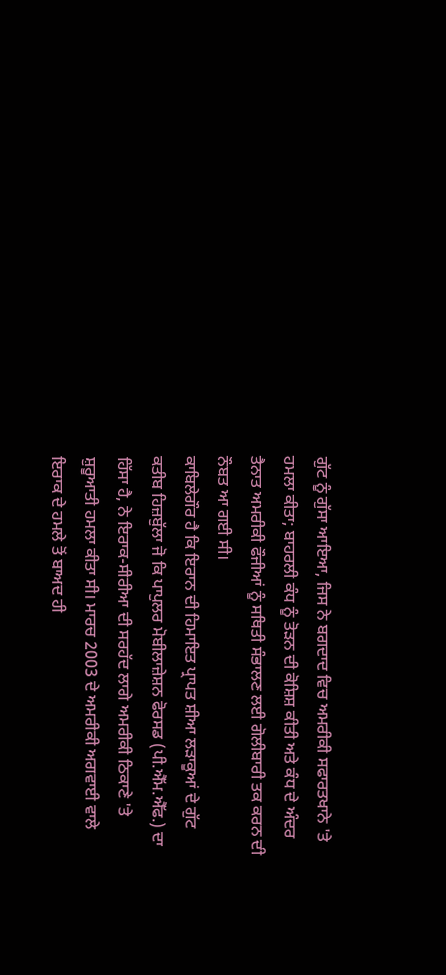ਗੁੱਟ ਨੂੰ ਗੁੱਸਾ ਆਇਆ, ਜਿਸ ਨੇ ਬਗਦਾਦ ਵਿਚ ਅਮਰੀਕੀ ਸਫਾਰਤਖਾਨੇ 'ਤੇ ਹਮਲਾ ਕੀਤਾ; ਬਾਹਰਲੀ ਕੰਧ ਨੂੰ ਤੋੜਨ ਦੀ ਕੋਸ਼ਿਸ਼ ਕੀਤੀ ਅਤੇ ਕੰਧ ਦੇ ਅੰਦਰ ਤੈਨਾਤ ਅਮਰੀਕੀ ਫੌਜੀਆਂ ਨੂੰ ਸਥਿਤੀ ਸੰਭਾਲਣ ਲਈ ਗੋਲੀਬਾਰੀ ਤਕ ਕਰਨ ਦੀ ਨੌਬਤ ਆ ਗਈ ਸੀ।
ਕਾਬਿਲੇਗੌਰ ਹੈ ਕਿ ਇਰਾਨ ਦੀ ਹਿਮਾਇਤ ਪ੍ਰਾਪਤ ਸ਼ੀਆ ਲੜਾਕੂਆਂ ਦੇ ਗੁੱਟ ਕਤੀਬ ਹਿਜ਼ਬੁੱਲਾ ਜੋ ਕਿ ਪਾਪੁਲਰ ਮੋਬੀਲਾਜ਼ੇਸ਼ਨ ਫੋਰਸਡ (ਪੀ.ਐੱਮ.ਐੱਫ.) ਦਾ ਹਿੱਸਾ ਹੈ, ਨੇ ਇਰਾਕ-ਸੀਰੀਆ ਦੀ ਸਰਹੱਦ ਲਾਗੇ ਅਮਰੀਕੀ ਠਿਕਾਣੇ 'ਤੇ ਸ਼ੁਰੂਆਤੀ ਹਮਲਾ ਕੀਤਾ ਸੀ। ਮਾਰਚ 2003 ਦੇ ਅਮਰੀਕੀ ਅਗਵਾਈ ਵਾਲੇ ਇਰਾਕ ਦੇ ਹਮਲੇ ਤੋਂ ਬਾਅਦ ਹੀ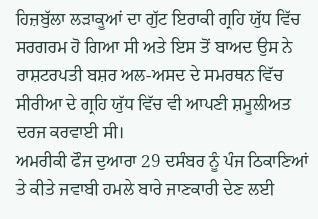ਹਿਜ਼ਬੁੱਲਾ ਲੜਾਕੂਆਂ ਦਾ ਗੁੱਟ ਇਰਾਕੀ ਗ੍ਰਹਿ ਯੁੱਧ ਵਿੱਚ ਸਰਗਰਮ ਹੋ ਗਿਆ ਸੀ ਅਤੇ ਇਸ ਤੋਂ ਬਾਅਦ ਉਸ ਨੇ ਰਾਸ਼ਟਰਪਤੀ ਬਸ਼ਰ ਅਲ-ਅਸਦ ਦੇ ਸਮਰਥਨ ਵਿੱਚ ਸੀਰੀਆ ਦੇ ਗ੍ਰਹਿ ਯੁੱਧ ਵਿੱਚ ਵੀ ਆਪਣੀ ਸ਼ਮੂਲੀਅਤ ਦਰਜ ਕਰਵਾਈ ਸੀ।
ਅਮਰੀਕੀ ਫੌਜ ਦੁਆਰਾ 29 ਦਸੰਬਰ ਨੂੰ ਪੰਜ ਠਿਕਾਣਿਆਂ ਤੇ ਕੀਤੇ ਜਵਾਬੀ ਹਮਲੇ ਬਾਰੇ ਜਾਣਕਾਰੀ ਦੇਣ ਲਈ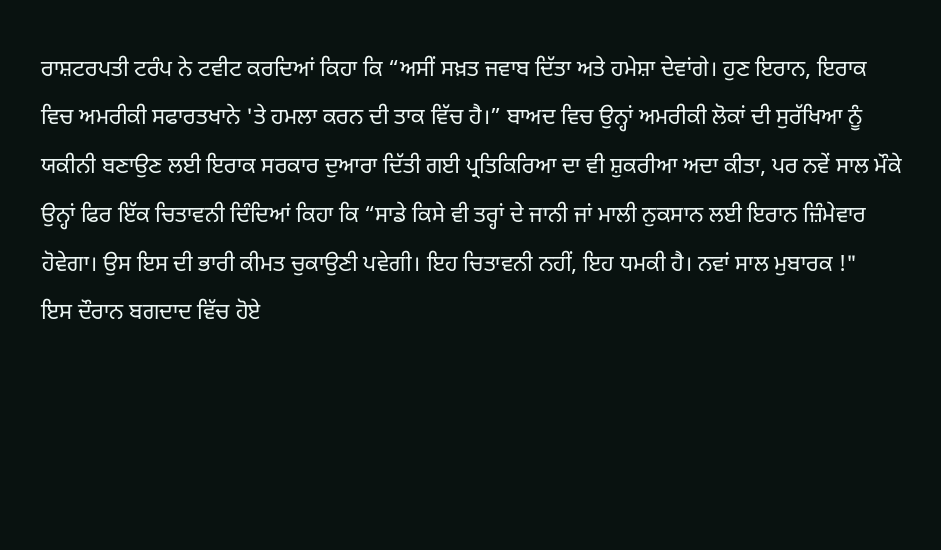ਰਾਸ਼ਟਰਪਤੀ ਟਰੰਪ ਨੇ ਟਵੀਟ ਕਰਦਿਆਂ ਕਿਹਾ ਕਿ “ਅਸੀਂ ਸਖ਼ਤ ਜਵਾਬ ਦਿੱਤਾ ਅਤੇ ਹਮੇਸ਼ਾ ਦੇਵਾਂਗੇ। ਹੁਣ ਇਰਾਨ, ਇਰਾਕ ਵਿਚ ਅਮਰੀਕੀ ਸਫਾਰਤਖਾਨੇ 'ਤੇ ਹਮਲਾ ਕਰਨ ਦੀ ਤਾਕ ਵਿੱਚ ਹੈ।” ਬਾਅਦ ਵਿਚ ਉਨ੍ਹਾਂ ਅਮਰੀਕੀ ਲੋਕਾਂ ਦੀ ਸੁਰੱਖਿਆ ਨੂੰ ਯਕੀਨੀ ਬਣਾਉਣ ਲਈ ਇਰਾਕ ਸਰਕਾਰ ਦੁਆਰਾ ਦਿੱਤੀ ਗਈ ਪ੍ਰਤਿਕਿਰਿਆ ਦਾ ਵੀ ਸ਼ੁਕਰੀਆ ਅਦਾ ਕੀਤਾ, ਪਰ ਨਵੇਂ ਸਾਲ ਮੌਕੇ ਉਨ੍ਹਾਂ ਫਿਰ ਇੱਕ ਚਿਤਾਵਨੀ ਦਿੰਦਿਆਂ ਕਿਹਾ ਕਿ “ਸਾਡੇ ਕਿਸੇ ਵੀ ਤਰ੍ਹਾਂ ਦੇ ਜਾਨੀ ਜਾਂ ਮਾਲੀ ਨੁਕਸਾਨ ਲਈ ਇਰਾਨ ਜ਼ਿੰਮੇਵਾਰ ਹੋਵੇਗਾ। ਉਸ ਇਸ ਦੀ ਭਾਰੀ ਕੀਮਤ ਚੁਕਾਉਣੀ ਪਵੇਗੀ। ਇਹ ਚਿਤਾਵਨੀ ਨਹੀਂ, ਇਹ ਧਮਕੀ ਹੈ। ਨਵਾਂ ਸਾਲ ਮੁਬਾਰਕ !"
ਇਸ ਦੌਰਾਨ ਬਗਦਾਦ ਵਿੱਚ ਹੋਏ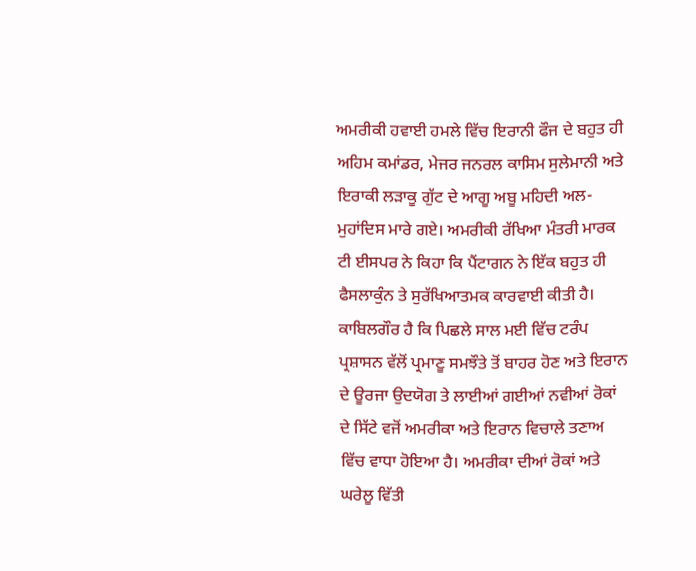ਅਮਰੀਕੀ ਹਵਾਈ ਹਮਲੇ ਵਿੱਚ ਇਰਾਨੀ ਫੌਜ ਦੇ ਬਹੁਤ ਹੀ ਅਹਿਮ ਕਮਾਂਡਰ, ਮੇਜਰ ਜਨਰਲ ਕਾਸਿਮ ਸੁਲੇਮਾਨੀ ਅਤੇ ਇਰਾਕੀ ਲੜਾਕੂ ਗੁੱਟ ਦੇ ਆਗੂ ਅਬੂ ਮਹਿਦੀ ਅਲ-ਮੁਹਾਂਦਿਸ ਮਾਰੇ ਗਏ। ਅਮਰੀਕੀ ਰੱਖਿਆ ਮੰਤਰੀ ਮਾਰਕ ਟੀ ਈਸਪਰ ਨੇ ਕਿਹਾ ਕਿ ਪੈਂਟਾਗਨ ਨੇ ਇੱਕ ਬਹੁਤ ਹੀ ਫੈਸਲਾਕੁੰਨ ਤੇ ਸੁਰੱਖਿਆਤਮਕ ਕਾਰਵਾਈ ਕੀਤੀ ਹੈ।
ਕਾਬਿਲਗੌਰ ਹੈ ਕਿ ਪਿਛਲੇ ਸਾਲ ਮਈ ਵਿੱਚ ਟਰੰਪ ਪ੍ਰਸ਼ਾਸਨ ਵੱਲੋਂ ਪ੍ਰਮਾਣੂ ਸਮਝੌਤੇ ਤੋਂ ਬਾਹਰ ਹੋਣ ਅਤੇ ਇਰਾਨ ਦੇ ਊਰਜਾ ਉਦਯੋਗ ਤੇ ਲਾਈਆਂ ਗਈਆਂ ਨਵੀਆਂ ਰੋਕਾਂ ਦੇ ਸਿੱਟੇ ਵਜੋਂ ਅਮਰੀਕਾ ਅਤੇ ਇਰਾਨ ਵਿਚਾਲੇ ਤਣਾਅ ਵਿੱਚ ਵਾਧਾ ਹੋਇਆ ਹੈ। ਅਮਰੀਕਾ ਦੀਆਂ ਰੋਕਾਂ ਅਤੇ ਘਰੇਲੂ ਵਿੱਤੀ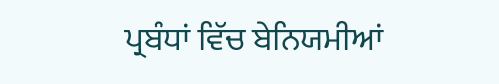ਪ੍ਰਬੰਧਾਂ ਵਿੱਚ ਬੇਨਿਯਮੀਆਂ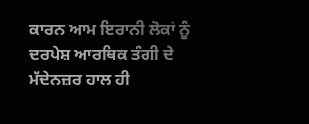ਕਾਰਨ ਆਮ ਇਰਾਨੀ ਲੋਕਾਂ ਨੂੰ ਦਰਪੇਸ਼ ਆਰਥਿਕ ਤੰਗੀ ਦੇ ਮੱਦੇਨਜ਼ਰ ਹਾਲ ਹੀ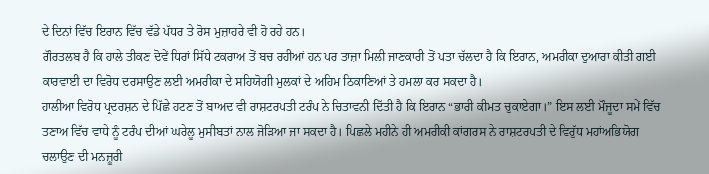ਦੇ ਦਿਨਾਂ ਵਿੱਚ ਇਰਾਨ ਵਿੱਚ ਵੱਡੇ ਪੱਧਰ ਤੇ ਰੋਸ ਮੁਜ਼ਾਹਰੇ ਵੀ ਹੋ ਰਹੇ ਹਨ।
ਗੌਰਤਲਬ ਹੈ ਕਿ ਹਾਲੇ ਤੀਕਣ ਦੋਵੇਂ ਧਿਰਾਂ ਸਿੱਧੇ ਟਕਰਾਅ ਤੋਂ ਬਚ ਰਹੀਆਂ ਹਨ ਪਰ ਤਾਜ਼ਾ ਮਿਲੀ ਜਾਣਕਾਰੀ ਤੋਂ ਪਤਾ ਚੱਲਦਾ ਹੈ ਕਿ ਇਰਾਨ, ਅਮਰੀਕਾ ਦੁਆਰਾ ਕੀਤੀ ਗਈ ਕਾਰਵਾਈ ਦਾ ਵਿਰੋਧ ਦਰਸਾਉਣ ਲਈ ਅਮਰੀਕਾ ਦੇ ਸਹਿਯੋਗੀ ਮੁਲਕਾਂ ਦੇ ਅਹਿਮ ਠਿਕਾਣਿਆਂ ਤੇ ਹਮਲਾ ਕਰ ਸਕਦਾ ਹੈ।
ਹਾਲੀਆ ਵਿਰੋਧ ਪ੍ਰਦਰਸ਼ਨ ਦੇ ਪਿੱਛੇ ਹਟਣ ਤੋਂ ਬਾਅਦ ਵੀ ਰਾਸ਼ਟਰਪਤੀ ਟਰੰਪ ਨੇ ਚਿਤਾਵਨੀ ਦਿੱਤੀ ਹੈ ਕਿ ਇਰਾਨ “ਭਾਰੀ ਕੀਮਤ ਚੁਕਾਏਗਾ।” ਇਸ ਲਈ ਮੌਜੂਦਾ ਸਮੇਂ ਵਿੱਚ ਤਣਾਅ ਵਿੱਚ ਵਾਧੇ ਨੂੰ ਟਰੰਪ ਦੀਆਂ ਘਰੇਲੂ ਮੁਸੀਬਤਾਂ ਨਾਲ ਜੋੜਿਆ ਜਾ ਸਕਦਾ ਹੈ। ਪਿਛਲੇ ਮਹੀਨੇ ਹੀ ਅਮਰੀਕੀ ਕਾਂਗਰਸ ਨੇ ਰਾਸ਼ਟਰਪਤੀ ਦੇ ਵਿਰੁੱਧ ਮਹਾਂਅਭਿਯੋਗ ਚਲਾਉਣ ਦੀ ਮਨਜ਼ੂਰੀ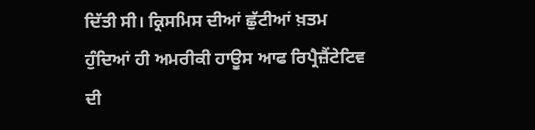ਦਿੱਤੀ ਸੀ। ਕ੍ਰਿਸਮਿਸ ਦੀਆਂ ਛੁੱਟੀਆਂ ਖ਼ਤਮ ਹੁੰਦਿਆਂ ਹੀ ਅਮਰੀਕੀ ਹਾਊਸ ਆਫ ਰਿਪ੍ਰੈਜ਼ੈਂਟੇਟਿਵ ਦੀ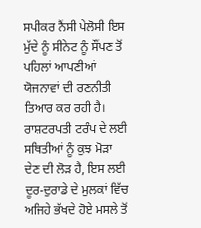ਸਪੀਕਰ ਨੈਂਸੀ ਪੇਲੋਸੀ ਇਸ ਮੁੱਦੇ ਨੂੰ ਸੀਨੇਟ ਨੂੰ ਸੌਂਪਣ ਤੋਂ ਪਹਿਲਾਂ ਆਪਣੀਆਂ ਯੋਜਨਾਵਾਂ ਦੀ ਰਣਨੀਤੀ ਤਿਆਰ ਕਰ ਰਹੀ ਹੈ। ਰਾਸ਼ਟਰਪਤੀ ਟਰੰਪ ਦੇ ਲਈ ਸਥਿਤੀਆਂ ਨੂੰ ਕੁਝ ਮੋੜਾ ਦੇਣ ਦੀ ਲੋੜ ਹੈ, ਇਸ ਲਈ ਦੂਰ-ਦੁਰਾਡੇ ਦੇ ਮੁਲਕਾਂ ਵਿੱਚ ਅਜਿਹੇ ਭੱਖਦੇ ਹੋਏ ਮਸਲੇ ਤੋਂ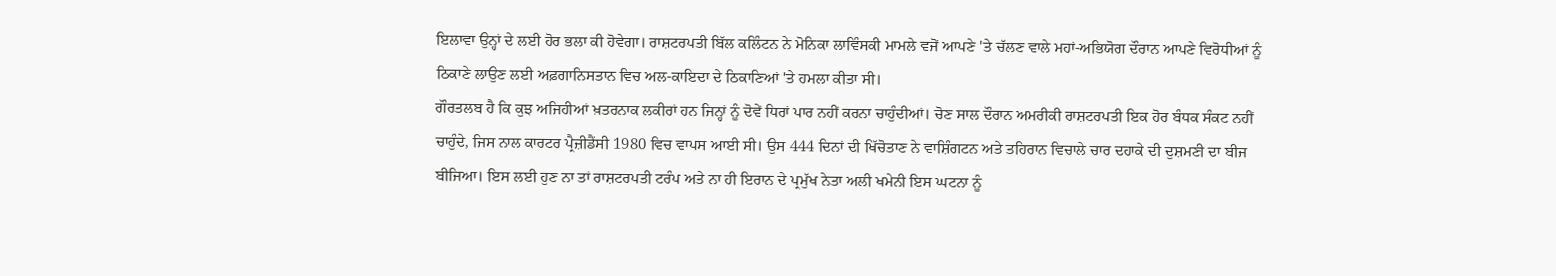ਇਲਾਵਾ ਉਨ੍ਹਾਂ ਦੇ ਲਈ ਹੋਰ ਭਲਾ ਕੀ ਹੋਵੇਗਾ। ਰਾਸ਼ਟਰਪਤੀ ਬਿੱਲ ਕਲਿੰਟਨ ਨੇ ਮੋਨਿਕਾ ਲਾਵਿੰਸਕੀ ਮਾਮਲੇ ਵਜੋਂ ਆਪਣੇ 'ਤੇ ਚੱਲਣ ਵਾਲੇ ਮਹਾਂ-ਅਭਿਯੋਗ ਦੌਰਾਨ ਆਪਣੇ ਵਿਰੋਧੀਆਂ ਨੂੰ ਠਿਕਾਣੇ ਲਾਉਣ ਲਈ ਅਫ਼ਗਾਨਿਸਤਾਨ ਵਿਚ ਅਲ-ਕਾਇਦਾ ਦੇ ਠਿਕਾਣਿਆਂ 'ਤੇ ਹਮਲਾ ਕੀਤਾ ਸੀ।
ਗੌਰਤਲਬ ਹੈ ਕਿ ਕੁਝ ਅਜਿਹੀਆਂ ਖ਼ਤਰਨਾਕ ਲਕੀਰਾਂ ਹਨ ਜਿਨ੍ਹਾਂ ਨੂੰ ਦੋਵੇਂ ਧਿਰਾਂ ਪਾਰ ਨਹੀਂ ਕਰਨਾ ਚਾਹੁੰਦੀਆਂ। ਚੋਣ ਸਾਲ ਦੌਰਾਨ ਅਮਰੀਕੀ ਰਾਸ਼ਟਰਪਤੀ ਇਕ ਹੋਰ ਬੰਧਕ ਸੰਕਟ ਨਹੀਂ ਚਾਹੁੰਦੇ, ਜਿਸ ਨਾਲ ਕਾਰਟਰ ਪ੍ਰੈਜ਼ੀਡੈਂਸੀ 1980 ਵਿਚ ਵਾਪਸ ਆਈ ਸੀ। ਉਸ 444 ਦਿਨਾਂ ਦੀ ਖਿੱਚੋਤਾਣ ਨੇ ਵਾਸ਼ਿੰਗਟਨ ਅਤੇ ਤਹਿਰਾਨ ਵਿਚਾਲੇ ਚਾਰ ਦਹਾਕੇ ਦੀ ਦੁਸ਼ਮਣੀ ਦਾ ਬੀਜ ਬੀਜਿਆ। ਇਸ ਲਈ ਹੁਣ ਨਾ ਤਾਂ ਰਾਸ਼ਟਰਪਤੀ ਟਰੰਪ ਅਤੇ ਨਾ ਹੀ ਇਰਾਨ ਦੇ ਪ੍ਰਮੁੱਖ ਨੇਤਾ ਅਲੀ ਖਮੇਨੀ ਇਸ ਘਟਨਾ ਨੂੰ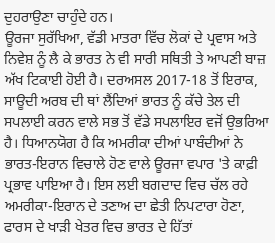ਦੁਹਰਾਉਣਾ ਚਾਹੁੰਦੇ ਹਨ।
ਊਰਜਾ ਸੁਰੱਖਿਆ, ਵੱਡੀ ਮਾਤਰਾ ਵਿੱਚ ਲੋਕਾਂ ਦੇ ਪ੍ਰਵਾਸ ਅਤੇ ਨਿਵੇਸ਼ ਨੂੰ ਲੈ ਕੇ ਭਾਰਤ ਨੇ ਵੀ ਸਾਰੀ ਸਥਿਤੀ ਤੇ ਆਪਣੀ ਬਾਜ਼ ਅੱਖ ਟਿਕਾਈ ਹੋਈ ਹੈ। ਦਰਅਸਲ 2017-18 ਤੋਂ ਇਰਾਕ, ਸਾਊਦੀ ਅਰਬ ਦੀ ਥਾਂ ਲੈਂਦਿਆਂ ਭਾਰਤ ਨੂੰ ਕੱਚੇ ਤੇਲ ਦੀ ਸਪਲਾਈ ਕਰਨ ਵਾਲੇ ਸਭ ਤੋਂ ਵੱਡੇ ਸਪਲਾਇਰ ਵਜੋਂ ਉਭਰਿਆ ਹੈ। ਧਿਆਨਯੋਗ ਹੈ ਕਿ ਅਮਰੀਕਾ ਦੀਆਂ ਪਾਬੰਦੀਆਂ ਨੇ ਭਾਰਤ-ਇਰਾਨ ਵਿਚਾਲੇ ਹੋਣ ਵਾਲੇ ਊਰਜਾ ਵਪਾਰ 'ਤੇ ਕਾਫ਼ੀ ਪ੍ਰਭਾਵ ਪਾਇਆ ਹੈ। ਇਸ ਲਈ ਬਗਦਾਦ ਵਿਚ ਚੱਲ ਰਹੇ ਅਮਰੀਕਾ-ਇਰਾਨ ਦੇ ਤਣਾਅ ਦਾ ਛੇਤੀ ਨਿਪਟਾਰਾ ਹੋਣਾ, ਫਾਰਸ ਦੇ ਖਾੜੀ ਖੇਤਰ ਵਿਚ ਭਾਰਤ ਦੇ ਹਿੱਤਾਂ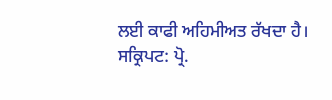ਲਈ ਕਾਫੀ ਅਹਿਮੀਅਤ ਰੱਖਦਾ ਹੈ।
ਸਕ੍ਰਿਪਟ: ਪ੍ਰੋ.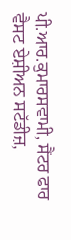ਪੀ.ਆਰ.ਕੁਮਾਰਸਵਾਮੀ, ਸੈਂਟਰ ਫਾਰ ਵੈਸਟ ਏਸ਼ੀਅਨ ਸਟੱਡੀਜ਼,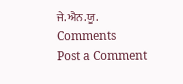ਜੇ.ਐਨ.ਯੂ.
Comments
Post a Comment